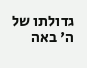גדולתו של ה' באה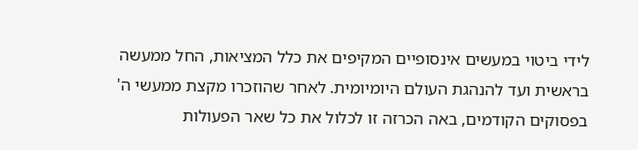לידי ביטוי במעשים אינסופיים המקיפים את כלל המציאות, החל ממעשה בראשית ועד להנהגת העולם היומיומית. לאחר שהוזכרו מקצת ממעשי ה' בפסוקים הקודמים, באה הכרזה זו לכלול את כל שאר הפעולות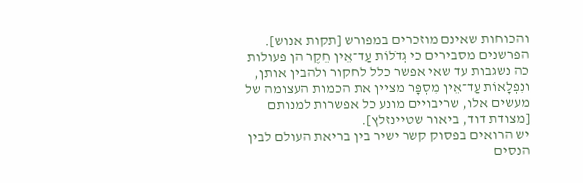והכוחות שאינם מוזכרים במפורש [תקות אנוש].
הפרשנים מסבירים כי גְדֹלוֹת עַד־אֵין חֵקֶר הן פעולות כה נשגבות עד שאי אפשר כלל לחקור ולהבין אותן, ונִפְלָאוֹת עַד־אֵין מִסְפָּר מציין את הכמות העצומה של מעשים אלו, שריבויים מונע כל אפשרות למנותם [מצודת דוד, ביאור שטיינזלץ].
יש הרואים בפסוק קשר ישיר בין בריאת העולם לבין הנסים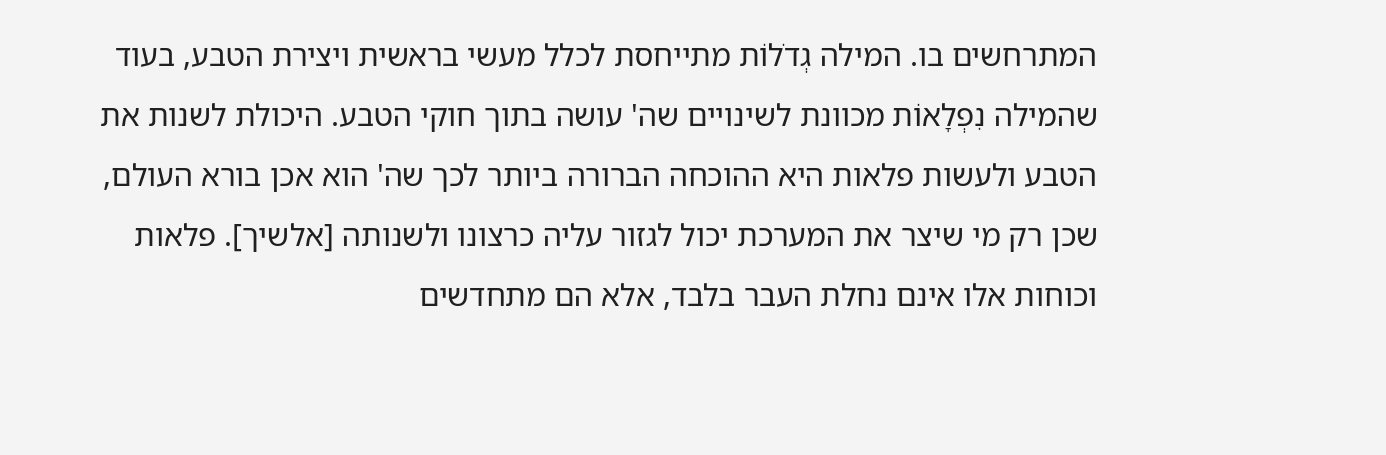המתרחשים בו. המילה גְדֹלוֹת מתייחסת לכלל מעשי בראשית ויצירת הטבע, בעוד שהמילה נִפְלָאוֹת מכוונת לשינויים שה' עושה בתוך חוקי הטבע. היכולת לשנות את הטבע ולעשות פלאות היא ההוכחה הברורה ביותר לכך שה' הוא אכן בורא העולם, שכן רק מי שיצר את המערכת יכול לגזור עליה כרצונו ולשנותה [אלשיך]. פלאות וכוחות אלו אינם נחלת העבר בלבד, אלא הם מתחדשים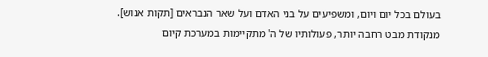בעולם בכל יום ויום, ומשפיעים על בני האדם ועל שאר הנבראים [תקות אנוש].
מנקודת מבט רחבה יותר, פעולותיו של ה' מתקיימות במערכת קיום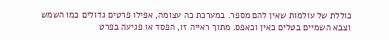כוללת של עולמות שאין להם מספר. במערכת כה עצומה, אפילו פרטים גדולים כמו השמש וצבא השמיים בטלים כאין וכאפס. מתוך ראייה זו, הפסד או פגיעה בפרט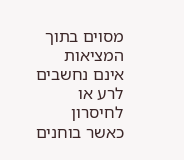מסוים בתוך המציאות אינם נחשבים לרע או לחיסרון כאשר בוחנים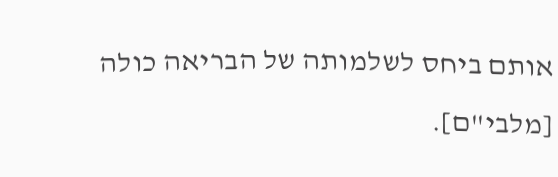אותם ביחס לשלמותה של הבריאה כולה [מלבי"ם].